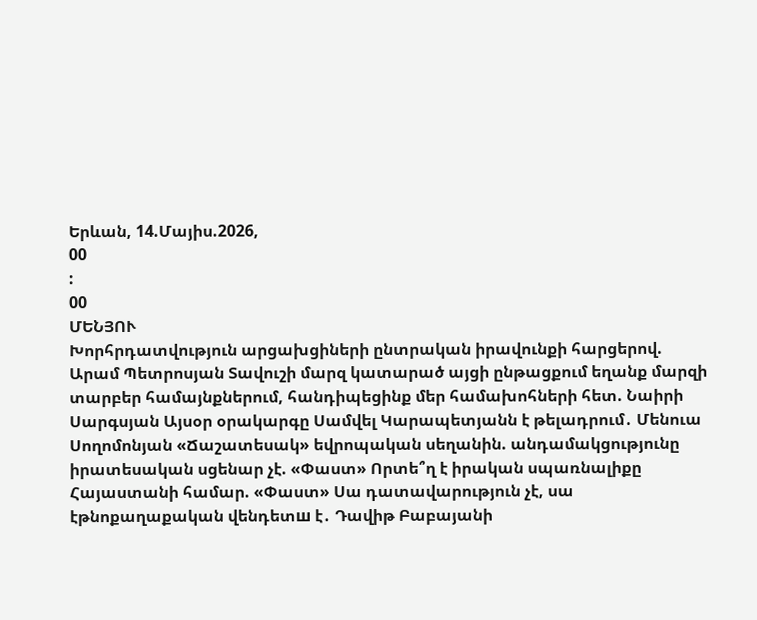Երևան, 14.Մայիս.2026,
00
:
00
ՄԵՆՅՈՒ
Խորհրդատվություն արցախցիների ընտրական իրավունքի հարցերով. Արամ Պետրոսյան Տավուշի մարզ կատարած այցի ընթացքում եղանք մարզի տարբեր համայնքներում, հանդիպեցինք մեր համախոհների հետ. Նաիրի Սարգսյան Այսօր օրակարգը Սամվել Կարապետյանն է թելադրում․ Մենուա Սողոմոնյան «Ճաշատեսակ» եվրոպական սեղանին. անդամակցությունը իրատեսական սցենար չէ. «Փաստ» Որտե՞ղ է իրական սպառնալիքը Հայաստանի համար. «Փաստ» Սա դատավարություն չէ, սա էթնոքաղաքական վենդետш է․ Դավիթ Բաբայանի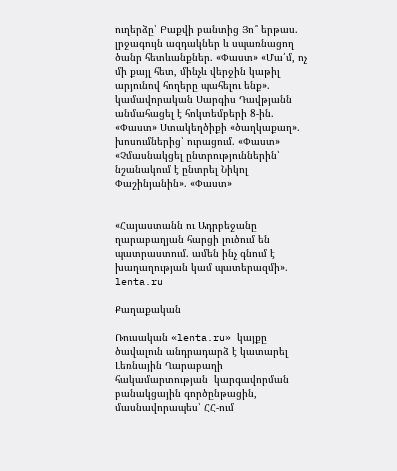ուղերձը՝ Բաքվի բանտից Յո՞ երթաս. լրջագույն ազդակներ և սպառնացող ծանր հետևանքներ. «Փաստ» «Մա՛մ, ոչ մի քայլ հետ, մինչև վերջին կաթիլ արյունով հողերը պահելու ենք». կամավորական Սարգիս Դավթյանն անմահացել է հոկտեմբերի 8-ին. «Փաստ» Ստակեղծիքի «ծաղկաքաղ». խոսումներից՝ ուրացում. «Փաստ» «Չմասնակցել ընտրություններին՝ նշանակում է ընտրել Նիկոլ Փաշինյանին». «Փաստ»


«Հայաստանն ու Ադրբեջանը ղարաբաղյան հարցի լուծում են պատրաստում. ամեն ինչ գնում է խաղաղության կամ պատերազմի». lenta.ru

Քաղաքական

Ռուսական «lenta.ru» կայքը ծավալուն անդրադարձ է կատարել Լեռնային Ղարաբաղի հակամարտության  կարգավորման բանակցային գործընթացին, մասնավորապես՝ ՀՀ-ում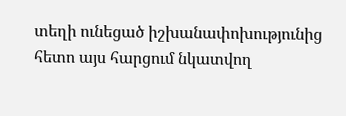տեղի ունեցած իշխանափոխությունից հետո այս հարցում նկատվող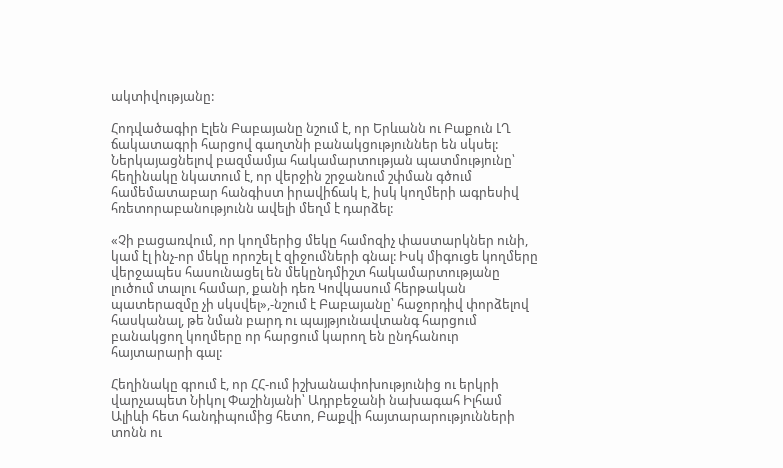ակտիվությանը:

Հոդվածագիր Էլեն Բաբայանը նշում է, որ Երևանն ու Բաքուն ԼՂ ճակատագրի հարցով գաղտնի բանակցություններ են սկսել: Ներկայացնելով բազմամյա հակամարտության պատմությունը՝ հեղինակը նկատում է, որ վերջին շրջանում շփման գծում համեմատաբար հանգիստ իրավիճակ է, իսկ կողմերի ագրեսիվ հռետորաբանությունն ավելի մեղմ է դարձել:

«Չի բացառվում, որ կողմերից մեկը համոզիչ փաստարկներ ունի, կամ էլ ինչ-որ մեկը որոշել է զիջումների գնալ: Իսկ միգուցե կողմերը վերջապես հասունացել են մեկընդմիշտ հակամարտությանը լուծում տալու համար, քանի դեռ Կովկասում հերթական պատերազմը չի սկսվել»,-նշում է Բաբայանը՝ հաջորդիվ փորձելով հասկանալ, թե նման բարդ ու պայթյունավտանգ հարցում բանակցող կողմերը որ հարցում կարող են ընդհանուր հայտարարի գալ:

Հեղինակը գրում է, որ ՀՀ-ում իշխանափոխությունից ու երկրի վարչապետ Նիկոլ Փաշինյանի՝ Ադրբեջանի նախագահ Իլհամ Ալիևի հետ հանդիպումից հետո, Բաքվի հայտարարությունների տոնն ու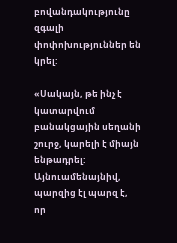բովանդակությունը զգալի փոփոխություններ են կրել:

«Սակայն, թե ինչ է կատարվում բանակցային սեղանի շուրջ, կարելի է միայն ենթադրել: Այնուամենայնիվ, պարզից էլ պարզ է, որ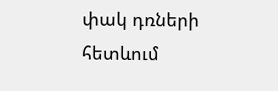փակ դռների հետևում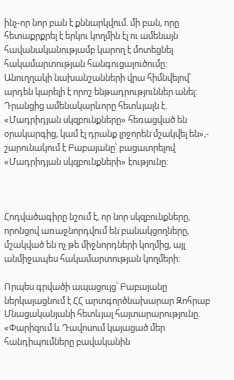ինչ-որ նոր բան է քննարկվում. մի բան, որը հետաքրքրել է երկու կողմին էլ ու ամենայն հավանականությամբ կարող է մոտեցնել հակամարտության հանգուցալուծումը: Անուղղակի նախանշանների վրա հիմնվելով՝ արդեն կարելի է որոշ ենթադրություններ անել: Դրանցից ամենակարևորը հետևյալն է. «Մադրիդյան սկզբունքները» հեռացված են օրակարգից, կամ էլ դրանք լրջորեն մշակվել են»,- շարունակում է Բաբայանը՝ բացատրելով «Մադրիդյան սկզբունքների» էությունը:



Հոդվածագիրը նշում է, որ նոր սկզբունքները, որոնցով առաջնորդվում են բանակցողները, մշակված են ոչ թե միջնորդների կողմից, այլ անմիջապես հակամարտության կողմերի:

Որպես գրվածի ապացույց՝ Բաբայանը ներկայացնում է ՀՀ արտգործնախարար Զոհրաբ Մնացականյանի հետևյալ հայտարարությունը. «Փարիզում և Դավոսում կայացած մեր հանդիպումները բավականին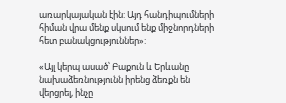առարկայական էին: Այդ հանդիպումների հիման վրա մենք սկսում ենք միջնորդների հետ բանակցություններ»:

«Այլ կերպ ասած՝ Բաքուն և Երևանը նախաձեռնությունն իրենց ձեռքն են վերցրել, ինչը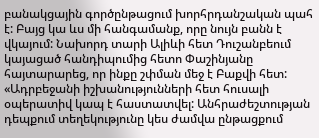բանակցային գործընթացում խորհրդանշական պահ է: Բայց կա ևս մի հանգամանք, որը նույն բանն է վկայում: Նախորդ տարի Ալիևի հետ Դուշանբեում կայացած հանդիպումից հետո Փաշինյանը հայտարարեց, որ ինքը շփման մեջ է Բաքվի հետ: «Ադրբեջանի իշխանությունների հետ հուսալի օպերատիվ կապ է հաստատվել: Անհրաժեշտության դեպքում տեղեկությունը կես ժամվա ընթացքում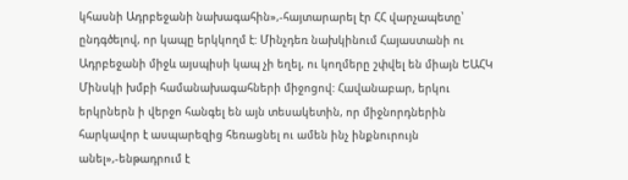կհասնի Ադրբեջանի նախագահին»,-հայտարարել էր ՀՀ վարչապետը՝ ընդգծելով, որ կապը երկկողմ է: Մինչդեռ նախկինում Հայաստանի ու Ադրբեջանի միջև այսպիսի կապ չի եղել, ու կողմերը շփվել են միայն ԵԱՀԿ Մինսկի խմբի համանախագահների միջոցով: Հավանաբար, երկու երկրներն ի վերջո հանգել են այն տեսակետին, որ միջնորդներին հարկավոր է ասպարեզից հեռացնել ու ամեն ինչ ինքնուրույն անել»,-ենթադրում է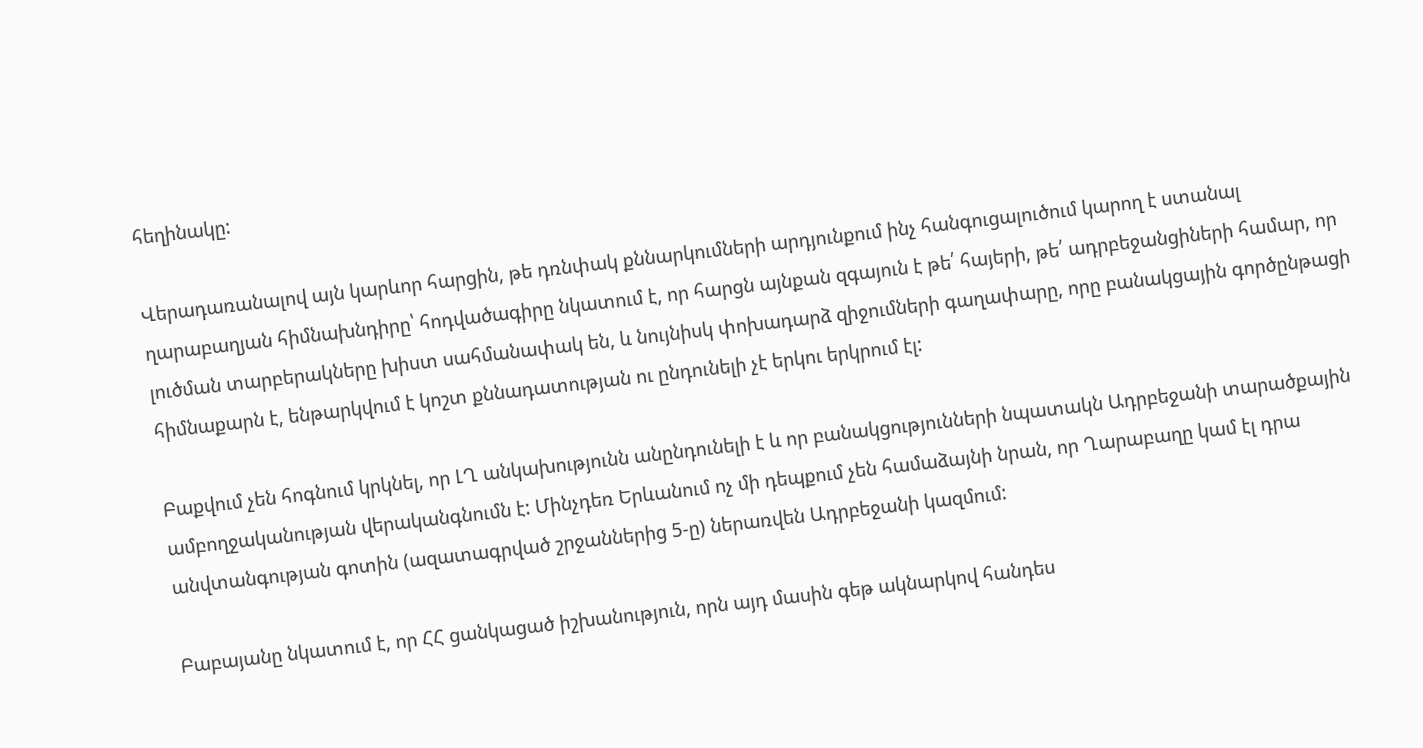հեղինակը:

Վերադառանալով այն կարևոր հարցին, թե դռնփակ քննարկումների արդյունքում ինչ հանգուցալուծում կարող է ստանալ ղարաբաղյան հիմնախնդիրը՝ հոդվածագիրը նկատում է, որ հարցն այնքան զգայուն է թե՛ հայերի, թե՛ ադրբեջանցիների համար, որ լուծման տարբերակները խիստ սահմանափակ են, և նույնիսկ փոխադարձ զիջումների գաղափարը, որը բանակցային գործընթացի հիմնաքարն է, ենթարկվում է կոշտ քննադատության ու ընդունելի չէ երկու երկրում էլ:

Բաքվում չեն հոգնում կրկնել, որ ԼՂ անկախությունն անընդունելի է և որ բանակցությունների նպատակն Ադրբեջանի տարածքային ամբողջականության վերականգնումն է: Մինչդեռ Երևանում ոչ մի դեպքում չեն համաձայնի նրան, որ Ղարաբաղը կամ էլ դրա անվտանգության գոտին (ազատագրված շրջաններից 5-ը) ներառվեն Ադրբեջանի կազմում:

Բաբայանը նկատում է, որ ՀՀ ցանկացած իշխանություն, որն այդ մասին գեթ ակնարկով հանդես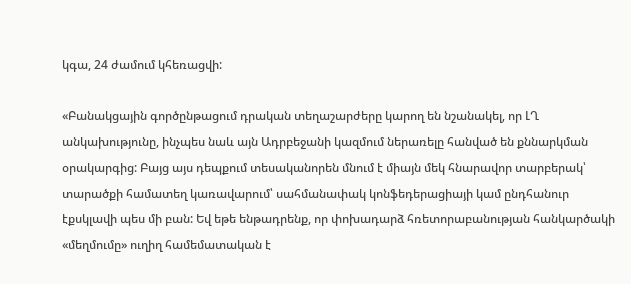կգա, 24 ժամում կհեռացվի:

«Բանակցային գործընթացում դրական տեղաշարժերը կարող են նշանակել, որ ԼՂ անկախությունը, ինչպես նաև այն Ադրբեջանի կազմում ներառելը հանված են քննարկման օրակարգից: Բայց այս դեպքում տեսականորեն մնում է միայն մեկ հնարավոր տարբերակ՝ տարածքի համատեղ կառավարում՝ սահմանափակ կոնֆեդերացիայի կամ ընդհանուր էքսկլավի պես մի բան: Եվ եթե ենթադրենք, որ փոխադարձ հռետորաբանության հանկարծակի «մեղմումը» ուղիղ համեմատական է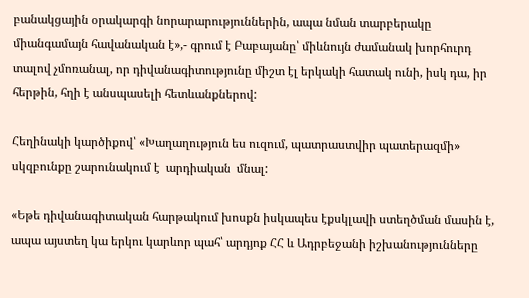բանակցային օրակարգի նորարարություններին, ապա նման տարբերակը միանգամայն հավանական է»,- գրում է Բաբայանը՝ միևնույն ժամանակ խորհուրդ տալով չմոռանալ, որ դիվանագիտությունը միշտ էլ երկակի հատակ ունի, իսկ դա, իր հերթին, հղի է անսպասելի հետևանքներով:

Հեղինակի կարծիքով՝ «Խաղաղություն ես ուզում, պատրաստվիր պատերազմի» սկզբունքը շարունակում է  արդիական  մնալ:

«Եթե դիվանագիտական հարթակում խոսքն իսկապես էքսկլավի ստեղծման մասին է, ապա այստեղ կա երկու կարևոր պահ՝ արդյոք ՀՀ և Ադրբեջանի իշխանությունները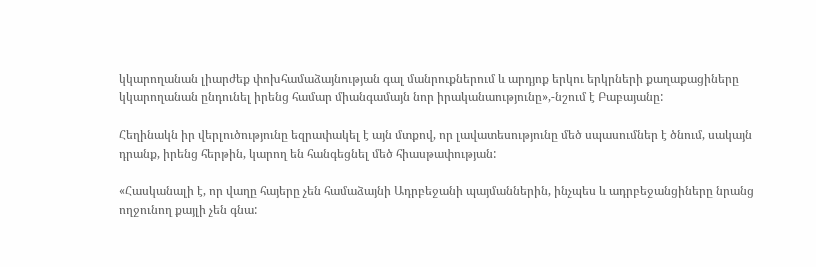կկարողանան լիարժեք փոխհամաձայնության գալ մանրուքներում և արդյոք երկու երկրների քաղաքացիները կկարողանան ընդունել իրենց համար միանգամայն նոր իրականաությունը»,-նշում է Բաբայանը:

Հեղինակն իր վերլուծությունը եզրափակել է այն մտքով, որ լավատեսությունը մեծ սպասումներ է ծնում, սակայն դրանք, իրենց հերթին, կարող են հանգեցնել մեծ հիասթափության:

«Հասկանալի է, որ վաղը հայերը չեն համաձայնի Ադրբեջանի պայմաններին, ինչպես և ադրբեջանցիները նրանց ողջունող քայլի չեն գնա: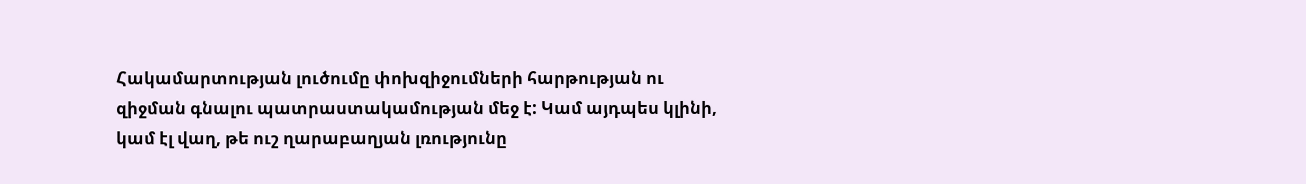Հակամարտության լուծումը փոխզիջումների հարթության ու զիջման գնալու պատրաստակամության մեջ է: Կամ այդպես կլինի, կամ էլ վաղ, թե ուշ ղարաբաղյան լռությունը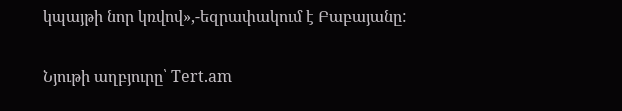կպայթի նոր կռվով»,-եզրափակում է Բաբայանը:

Նյութի աղբյուրը՝ Tert.am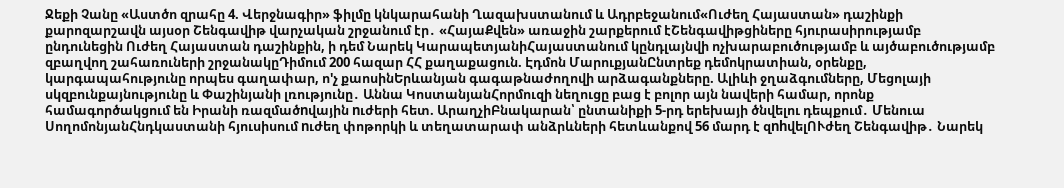Ջեքի Չանը «Աստծո զրահը 4. Վերջնագիր» ֆիլմը կնկարահանի Ղազախստանում և Ադրբեջանում«Ուժեղ Հայաստան» դաշինքի քարոզարշավն այսօր Շենգավիթ վարչական շրջանում էր․ «ՀայաՔվեն» առաջին շարքերում էՇենգավիթցիները հյուրասիրությամբ ընդունեցին Ուժեղ Հայաստան դաշինքին, ի դեմ Նարեկ ԿարապետյանիՀայաստանում կընդլայնվի ոչխարաբուծությամբ և այծաբուծությամբ զբաղվող շահառուների շրջանակըԴիմում 200 հազար ՀՀ քաղաքացուն. Էդմոն ՄարուքյանԸնտրեք դեմոկրատիան, օրենքը, կարգապահությունը որպես գաղափար, ո'չ քաոսինԵրևանյան գագաթնաժողովի արձագանքները. Ալիևի ջղաձգումները, Մեցոլայի սկզբունքայնությունը և Փաշինյանի լռությունը․ Աննա ԿոստանյանՀորմուզի նեղուցը բաց է բոլոր այն նավերի համար, որոնք համագործակցում են Իրանի ռազմածnվային nւժերի հետ. ԱրաղչիԲնակարան՝ ընտանիքի 5-րդ երեխայի ծնվելու դեպքում․ Մենուա ՍողոմոնյանՀնդկաստանի հյուսիսում nւժեղ փոթորկի և տեղատարափ անձրևների հետևանքով 56 մարդ է զnhվելՈՒժեղ Շենգավիթ․ Նարեկ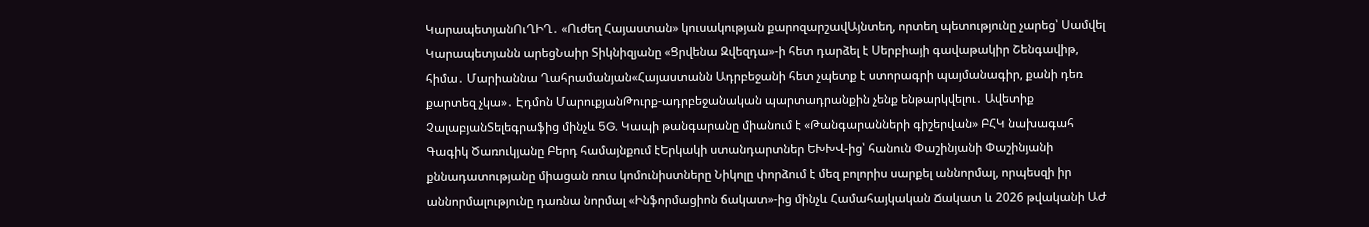ԿարապետյանՈւՂԻՂ․ «Ուժեղ Հայաստան» կուսակության քարոզարշավԱյնտեղ, որտեղ պետությունը չարեց՝ Սամվել Կարապետյանն արեցՆաիր Տիկնիզյանը «Ցրվենա Զվեզդա»-ի հետ դարձել է Սերբիայի գավաթակիր Շենգավիթ, հիմա․ Մարիաննա Ղահրամանյան«Հայաստանն Ադրբեջանի հետ չպետք է ստորագրի պայմանագիր, քանի դեռ քարտեզ չկա»․ Էդմոն ՄարուքյանԹուրք-ադրբեջանական պարտադրանքին չենք ենթարկվելու․ Ավետիք ՉալաբյանՏելեգրաֆից մինչև 5G. Կապի թանգարանը միանում է «Թանգարանների գիշերվան» ԲՀԿ նախագահ Գագիկ Ծառուկյանը Բերդ համայնքում էԵրկակի ստանդարտներ ԵԽԽՎ-ից՝ հանուն Փաշինյանի Փաշինյանի քննադատությանը միացան ռուս կոմունիստները Նիկոլը փորձում է մեզ բոլորիս սարքել աննորմալ, որպեսզի իր աննորմալությունը դառնա նորմալ «Ինֆորմացիոն ճակատ»-ից մինչև Համահայկական Ճակատ և 2026 թվականի ԱԺ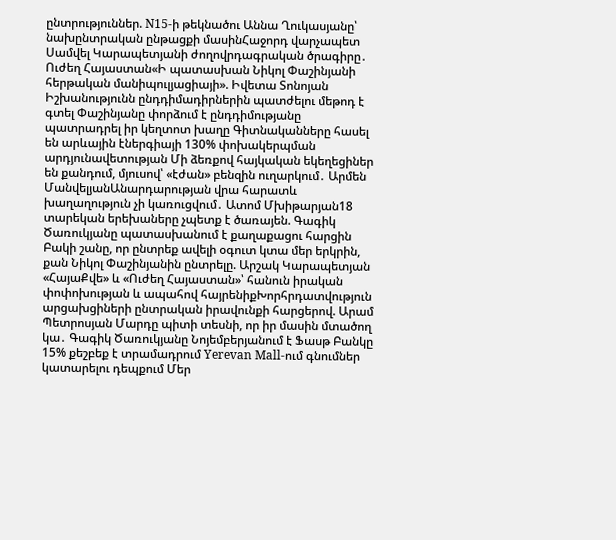ընտրություններ. N15-ի թեկնածու Աննա Ղուկասյանը՝ նախընտրական ընթացքի մասինՀաջորդ վարչապետ Սամվել Կարապետյանի ժողովրդագրական ծրագիրը․ Ուժեղ Հայաստան«Ի պատասխան Նիկոլ Փաշինյանի հերթական մանիպուլյացիայի». Իվետա Տոնոյան Իշխանությունն ընդդիմադիրներին պատժելու մեթոդ է գտել Փաշինյանը փորձում է ընդդիմությանը պատրադրել իր կեղտոտ խաղը Գիտնականները հասել են արևային էներգիայի 130% փոխակերպման արդյունավետության Մի ձեռքով հայկական եկեղեցիներ են քանդում, մյուսով՝ «էժան» բենզին ուղարկում․ Արմեն ՄանվելյանԱնարդարության վրա հարատև խաղաղություն չի կառուցվում․ Ատոմ Մխիթարյան18 տարեկան երեխաները չպետք է ծառայեն. Գագիկ Ծառուկյանը պատասխանում է քաղաքացու հարցին Բակի շանը, որ ընտրեք ավելի օգուտ կտա մեր երկրին, քան Նիկոլ Փաշինյանին ընտրելը. Արշակ Կարապետյան «ՀայաՔվե» և «Ուժեղ Հայաստան»՝ հանուն իրական փոփոխության և ապահով հայրենիքԽորհրդատվություն արցախցիների ընտրական իրավունքի հարցերով. Արամ Պետրոսյան Մարդը պիտի տեսնի, որ իր մասին մտածող կա․ Գագիկ Ծառուկյանը Նոյեմբերյանում է Ֆասթ Բանկը 15% քեշբեք է տրամադրում Yerevan Mall-ում գնումներ կատարելու դեպքում Մեր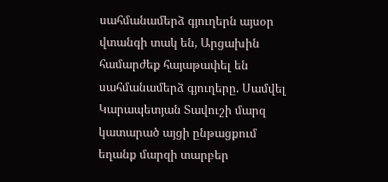սահմանամերձ գյուղերն այսօր վտանգի տակ են, Արցախին համարժեք հայաթափել են սահմանամերձ գյուղերը. Սամվել Կարապետյան Տավուշի մարզ կատարած այցի ընթացքում եղանք մարզի տարբեր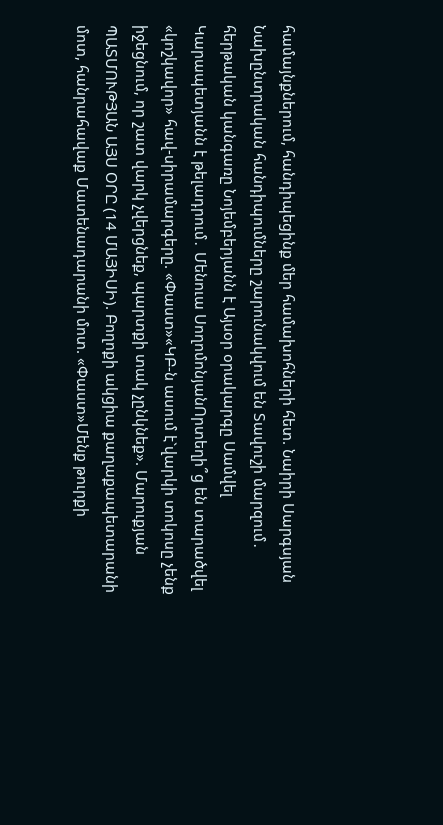համայնքներում, հանդիպեցինք մեր համախոհների հետ. Նաիրի Սարգսյան Նախընտրական հանդիպումները շարունակվում են Տավուշի մարզում․ հերթական կանգառը Նոյեմբերյանն է Այսօր օրակարգը Սամվել Կարապետյանն է թելադրում․ Մենուա ՍողոմոնյանՈրտեղի՞ց են տարածվել «կոշկավոր» հավ-սիրամարգերը. «Փաստ»«ԿԲ-ն ասում է`վարկի տոկոսը չենք իջեցնում, որ շատ վարկ չվերցնեք, պարտքի տակ չընկնեք». Մարուքյան ՊԱՏՄՈՒԹՅԱՆ ԱՅՍ ՕՐԸ (14 ՄԱՅԻՍԻ). Բողոքի ակցիա քաղաքապետարանի մոտ, հանրահավաք Մատենադարանի մոտ. «Փաստ»Մենք թուրքի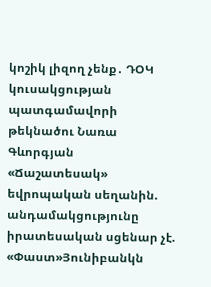կոշիկ լիզող չենք․ ԴՕԿ կուսակցության պատգամավորի թեկնածու Նառա Գևորգյան «Ճաշատեսակ» եվրոպական սեղանին. անդամակցությունը իրատեսական սցենար չէ. «Փաստ»Յունիբանկն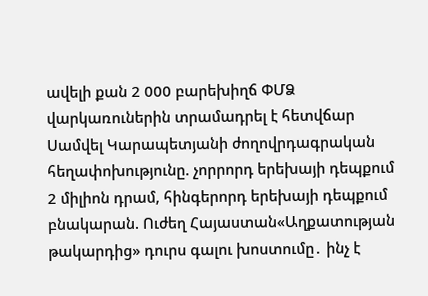ավելի քան 2 000 բարեխիղճ ՓՄՁ վարկառուներին տրամադրել է հետվճար Սամվել Կարապետյանի ժողովրդագրական հեղափոխությունը. չորրորդ երեխայի դեպքում 2 միլիոն դրամ, հինգերորդ երեխայի դեպքում բնակարան. Ուժեղ Հայաստան«Աղքատության թակարդից» դուրս գալու խոստումը․ ինչ է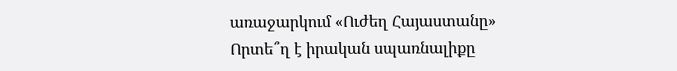առաջարկում «Ուժեղ Հայաստանը» Որտե՞ղ է իրական սպառնալիքը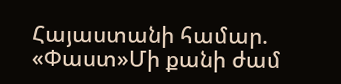Հայաստանի համար. «Փաստ»Մի քանի ժամ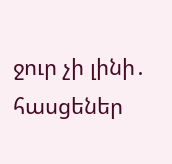ջուր չի լինի․ հասցեներ